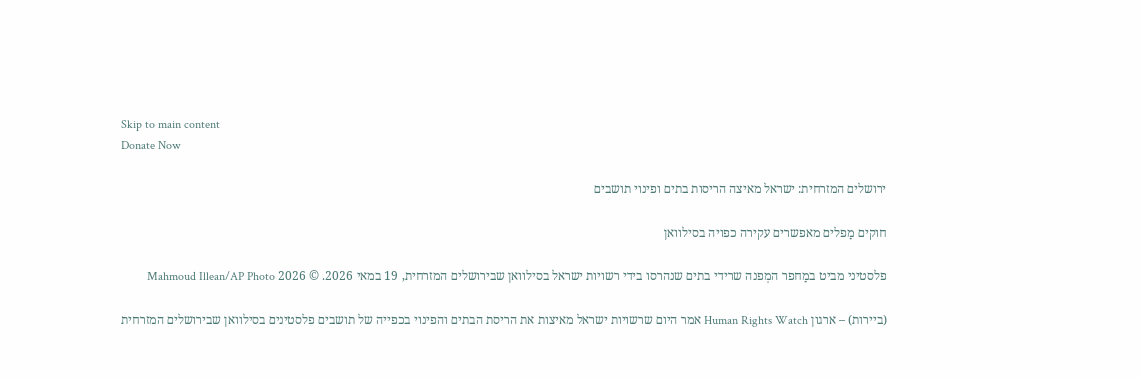Skip to main content
Donate Now

ירושלים המזרחית: ישראל מאיצה הריסות בתים ופינוי תושבים

חוקים מַפלים מאפשרים עקירה כפויה בסילוואן

פלסטיני מביט במַחפר המְפנה שרידי בתים שנהרסו בידי רשויות ישראל בסילוואן שבירושלים המזרחית, 19 במאי 2026. © 2026 Mahmoud Illean/AP Photo

(ביירות) – ארגון Human Rights Watch אמר היום שרשויות ישראל מאיצות את הריסת הבתים והפינוי בכפייה של תושבים פלסטינים בסילוואן שבירושלים המזרחית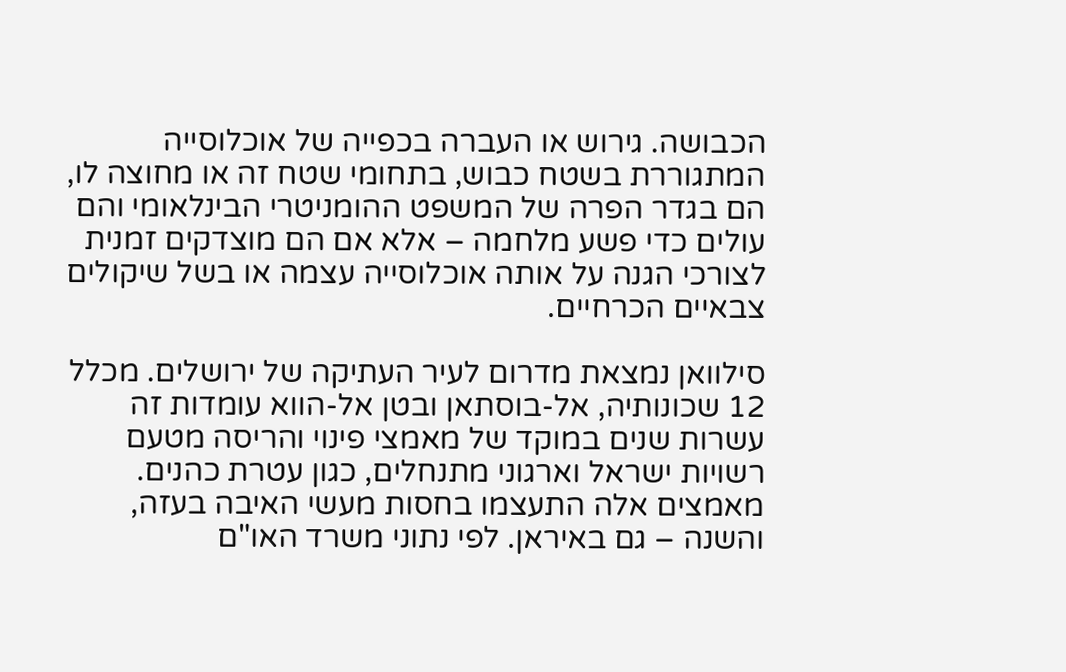הכבושה. גירוש או העברה בכפייה של אוכלוסייה המתגוררת בשטח כבוש, בתחומי שטח זה או מחוצה לו, הם בגדר הפרה של המשפט ההומניטרי הבינלאומי והם עולים כדי פשע מלחמה – אלא אם הם מוצדקים זמנית לצורכי הגנה על אותה אוכלוסייה עצמה או בשל שיקולים צבאיים הכרחיים.

סילוואן נמצאת מדרום לעיר העתיקה של ירושלים. מכלל 12 שכונותיה, אל-בוסתאן ובטן אל-הווא עומדות זה עשרות שנים במוקד של מאמצי פינוי והריסה מטעם רשויות ישראל וארגוני מתנחלים, כגון עטרת כהנים. מאמצים אלה התעצמו בחסות מעשי האיבה בעזה, והשנה – גם באיראן. לפי נתוני משרד האו"ם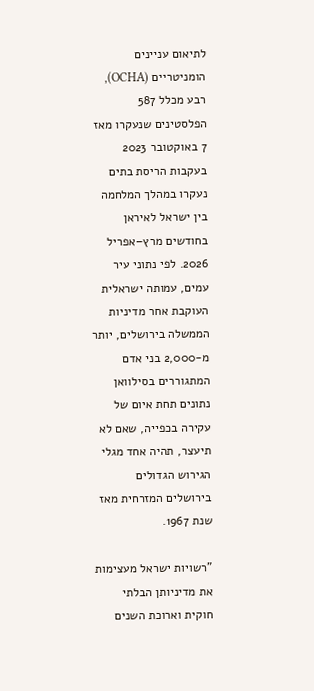לתיאום עניינים הומניטריים (OCHA), רבע מכלל 587 הפלסטינים שנעקרו מאז 7 באוקטובר 2023 בעקבות הריסת בתים נעקרו במהלך המלחמה בין ישראל לאיראן בחודשים מרץ–אפריל 2026. לפי נתוני עיר עמים, עמותה ישראלית העוקבת אחר מדיניות הממשלה בירושלים, יותר מ-2,000 בני אדם המתגוררים בסילוואן נתונים תחת איום של עקירה בכפייה, שאם לא תיעצר, תהיה אחד מגלי הגירוש הגדולים בירושלים המזרחית מאז שנת 1967.

"רשויות ישראל מעצימות את מדיניותן הבלתי חוקית וארוכת השנים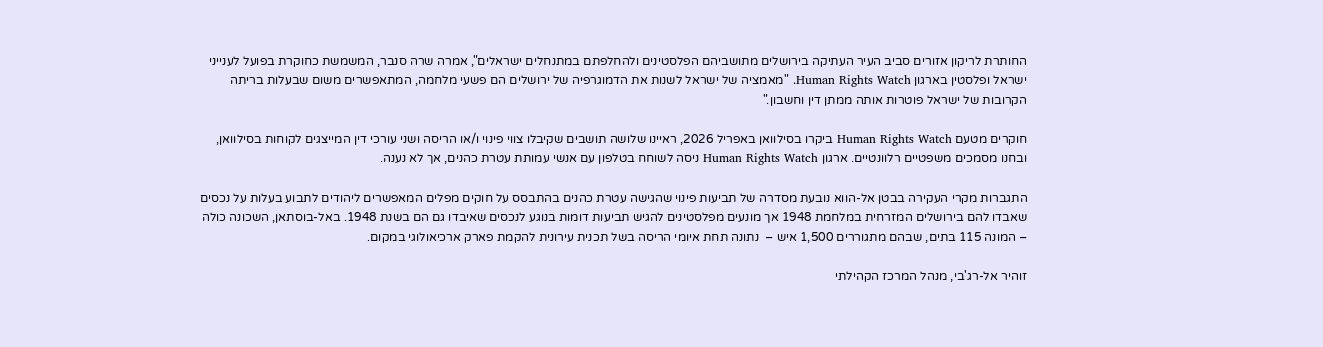החותרת לריקון אזורים סביב העיר העתיקה בירושלים מתושביהם הפלסטינים ולהחלפתם במתנחלים ישראלים", אמרה שרה סנבר, המשמשת כחוקרת בפועל לענייני ישראל ופלסטין בארגון Human Rights Watch. "מאמציה של ישראל לשנות את הדמוגרפיה של ירושלים הם פשעי מלחמה, המתאפשרים משום שבעלות בריתה הקרובות של ישראל פוטרות אותה ממתן דין וחשבון."

חוקרים מטעם Human Rights Watch ביקרו בסילוואן באפריל 2026, ראיינו שלושה תושבים שקיבלו צווי פינוי ו/או הריסה ושני עורכי דין המייצגים לקוחות בסילוואן, ובחנו מסמכים משפטיים רלוונטיים. ארגון Human Rights Watch ניסה לשוחח בטלפון עם אנשי עמותת עטרת כהנים, אך לא נענה.

התגברות מקרי העקירה בבטן אל-הווא נובעת מסדרה של תביעות פינוי שהגישה עטרת כהנים בהתבסס על חוקים מפלים המאפשרים ליהודים לתבוע בעלות על נכסים שאבדו להם בירושלים המזרחית במלחמת 1948 אך מונעים מפלסטינים להגיש תביעות דומות בנוגע לנכסים שאיבדו גם הם בשנת 1948. באל-בוסתאן, השכונה כולה – המונה 115 בתים, שבהם מתגוררים 1,500 איש –  נתונה תחת איומי הריסה בשל תכנית עירונית להקמת פארק ארכיאולוגי במקום.

זוהיר אל-רג'בי, מנהל המרכז הקהילתי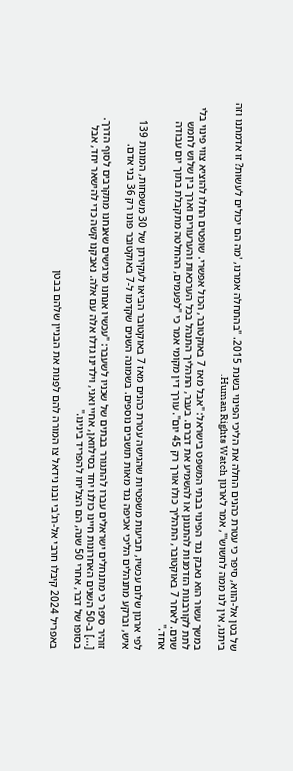של בטן אל-הווא, סיפר כי עטרת כהנים החלה את הליכי הפינוי בשנת 2015. "בהתחלה אמרנו, 'מה הם יכולים לעשות? זו אדמתנו וזה ביתנו, אין לנו ממה לחשוש'", אמר לארגון Human Rights Watch.

במשך עשור הוא נאבק נגד הפינוי בבתי המשפט בישראל: "אבל מאז 7 באוקטובר, הכול אפשרי. שופטים החלו להוציא צווי פינוי בלי לתת לקורבנות הזדמנות להתגונן או להשמיע את דברם. בעבר, התהליך התנהל בכל הערכאות והערעורים וארך בין שלוש לחמש שנים. לאחר 7 באוקטובר, התהליך כולו אורך רק 45 יום". עורך דין מקומי אמר כי "לפעמים, ההחלטה מתקבלת בתוך יום עבודה אחד."

לפי ארגון שלום עכשיו, תביעות משפטיות שהגישה עטרת כהנים מאז 7 באוקטובר הביאו לעקירתן של 30 משפחות, המונות 139 איש, וברקע מתנהלים הליכי אכיפה נגד מאות תושבים נוספים. בשמונה השנים שקדמו ל-7 באוקטובר פונו רק 36 בני אדם.

זוהיר סיפר כי מתנחלים ישראלים עברו להתגורר בבתים של שכניו לשעבר: "עכשיו אנחנו מרגישים שאנחנו מתקרבים לסוף הדרך. [...] ב-50 השנים האחרונות חיינו כולנו יחד בסילוואן, אחיי ואני, וילדינו גדלו אלה עם אלה. נאבקנו קשה כדי להישאר יחד, אבל בסופו של דבר, אחרי 50 שנה, הם הצליחו להפריד בינינו."

באפריל 2024 קיבלו חרבי אל-רג'בי ובנו נידאל צו המורה להם לפַנות את הבניין שלהם בבטן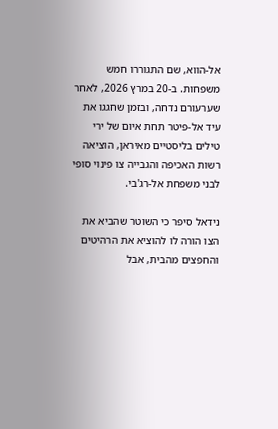אל-הווא, שם התגוררו חמש משפחות. ב-20 במרץ 2026, לאחר שערעורם נדחה, ובזמן שחגגו את עיד אל-פיטר תחת איום של ירי טילים בליסטיים מאיראן, הוציאה רשות האכיפה והגבייה צו פינוי סופי לבני משפחת אל-רג'בי.

נידאל סיפר כי השוטר שהביא את הצו הורה לו להוציא את הרהיטים והחפצים מהבית, אבל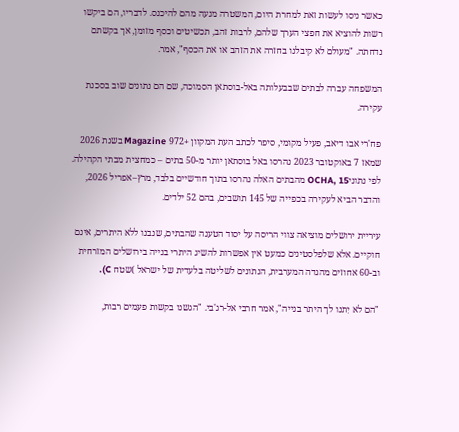כאשר ניסו לעשות זאת למחרת היום, המשטרה מנעה מהם להיכנס. לדבריו, הם ביקשו רשות להוציא את חפצי הערך שלהם, לרבות זהב, תכשיטים וכסף מזומן, אך בקשתם נדחתה. "מעולם לא קיבלנו בחזרה את הזהב או את הכסף", אמר.

המשפחה עברה לבתים שבבעלותה באל-בוסתאן הסמוכה, שם הם נתונים שוב בסכנת עקירה.

פח'רי אבו דיאב, פעיל מקומי, סיפר לכתב העת המקוון +972 Magazine בשנת 2026 שמאז 7 באוקטובר 2023 נהרסו באל בוסתאן יותר מ-50 בתים – כמחצית מבתי הקהילה. לפי נתוניOCHA, 15 מהבתים האלה נהרסו בתוך חודשיים בלבד, מרץ–אפריל 2026, והדבר הביא לעקירה בכפייה של 145 תושבים, בהם 52 ילדים.

עיריית ירושלים מוציאה צווי הריסה על יסוד הטענה שהבתים, שנבנו ללא היתרים, אינם חוקיים. אלא שלפלסטינים כמעט אין אפשרות להשיג היתרי בנייה בירושלים המזרחית וב-60 אחוזים מהגדה המערבית, הנתונים לשליטה בלעדית של ישראל )שטח C).

"הם לא יִתנו לך היתר בנייה", אמר חרבי אל-רג'בי. "הגשנו בקשות פעמים רבות,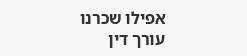אפילו שכרנו עורך דין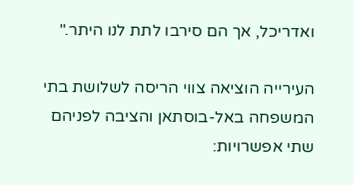ואדריכל, אך הם סירבו לתת לנו היתר."

העירייה הוציאה צווי הריסה לשלושת בתי המשפחה באל-בוסתאן והציבה לפניהם שתי אפשרויות: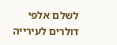לשלם אלפי דולרים לעירייה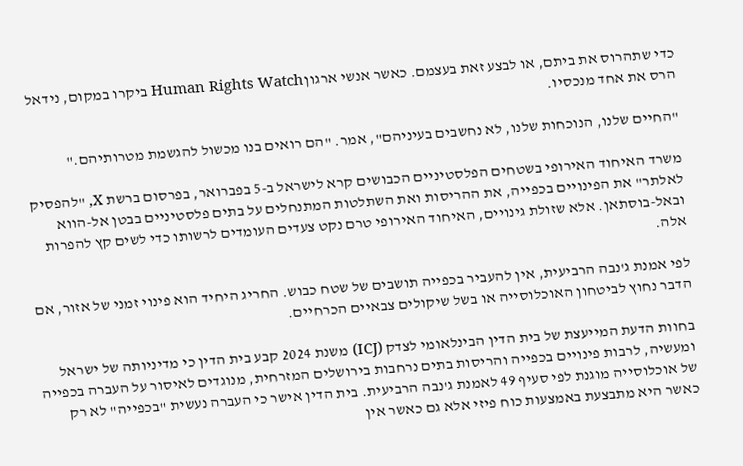כדי שתהרוס את ביתם, או לבצע זאת בעצמם. כאשר אנשי ארגוןHuman Rights Watch ביקרו במקום, נידאל הרס את אחד מנכסיו.

"החיים שלנו, הנוכחות שלנו, לא נחשבים בעיניהם", אמר. "הם רואים בנו מכשול להגשמת מטרותיהם."

משרד האיחוד האירופי בשטחים הפלסטיניים הכבושים קרא לישראל ב-5 בפברואר, בפרסום ברשת X, "להפסיק לאלתר" את הפינויים בכפייה, את ההריסות ואת השתלטות המתנחלים על בתים פלסטיניים בבטן אל-הווא ובאל-בוסתאן. אלא שזולת גינויים, האיחוד האירופי טרם נקט צעדים העומדים לרשותו כדי לשים קץ להפרות אלה.

לפי אמנת ג'נבה הרביעית, אין להעביר בכפייה תושבים של שטח כבוש. החריג היחיד הוא פינוי זמני של אזור, אם הדבר נחוץ לביטחון האוכלוסייה או בשל שיקולים צבאיים הכרחיים.

בחוות הדעת המייעצת של בית הדין הבינלאומי לצדק (ICJ) משנת 2024 קבע בית הדין כי מדיניותה של ישראל ומעשיה, לרבות פינויים בכפייה והריסות בתים נרחבות בירושלים המזרחית, מנוגדים לאיסור על העברה בכפייה של אוכלוסייה מוגנת לפי סעיף 49 לאמנת ג'נבה הרביעית. בית הדין אישר כי העברה נעשית "בכפייה" לא רק כאשר היא מתבצעת באמצעות כוח פיזי אלא גם כאשר אין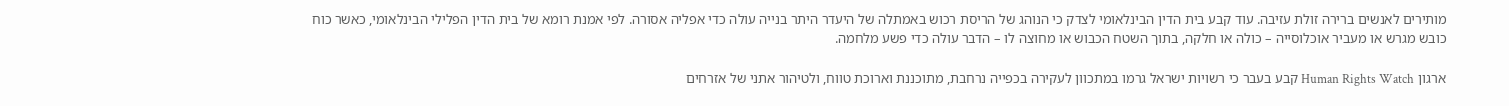מותירים לאנשים ברירה זולת עזיבה. עוד קבע בית הדין הבינלאומי לצדק כי הנוהג של הריסת רכוש באמתלה של היעדר היתר בנייה עולה כדי אפליה אסורה. לפי אמנת רומא של בית הדין הפלילי הבינלאומי, כאשר כוח כובש מגרש או מעביר אוכלוסייה – כולה או חלקה, בתוך השטח הכבוש או מחוצה לו – הדבר עולה כדי פשע מלחמה.

ארגון Human Rights Watch קבע בעבר כי רשויות ישראל גרמו במתכוון לעקירה בכפייה נרחבת, מתוכננת וארוכת טווח, ולטיהור אתני של אזרחים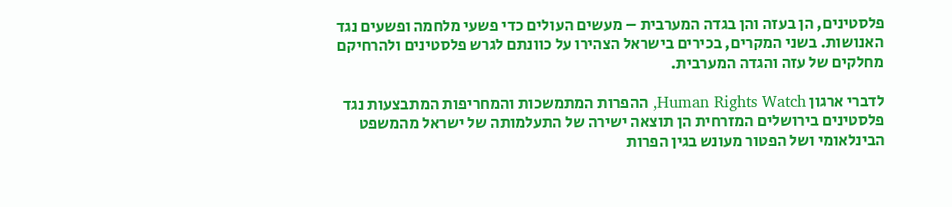פלסטינים, הן בעזה והן בגדה המערבית – מעשים העולים כדי פשעי מלחמה ופשעים נגד האנושות. בשני המקרים, בכירים בישראל הצהירו על כוונתם לגרש פלסטינים ולהרחיקם מחלקים של עזה והגדה המערבית.

לדברי ארגון Human Rights Watch, ההפרות המתמשכות והמחריפות המתבצעות נגד פלסטינים בירושלים המזרחית הן תוצאה ישירה של התעלמותה של ישראל מהמשפט הבינלאומי ושל הפטור מעונש בגין הפרות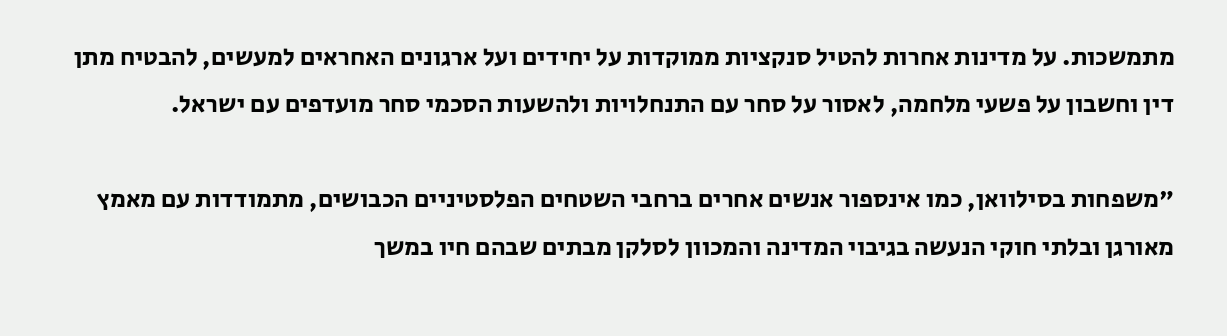מתמשכות. על מדינות אחרות להטיל סנקציות ממוקדות על יחידים ועל ארגונים האחראים למעשים, להבטיח מתן דין וחשבון על פשעי מלחמה, לאסור על סחר עם התנחלויות ולהשעות הסכמי סחר מועדפים עם ישראל.

"משפחות בסילוואן, כמו אינספור אנשים אחרים ברחבי השטחים הפלסטיניים הכבושים, מתמודדות עם מאמץ מאורגן ובלתי חוקי הנעשה בגיבוי המדינה והמכוון לסלקן מבתים שבהם חיו במשך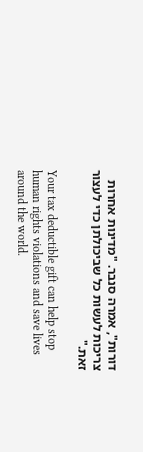דורות", אמרה סנבר. "מדינות אחרות צריכות לעשות כל שביכולתן כדי לעצור זאת."

Your tax deductible gift can help stop human rights violations and save lives around the world.